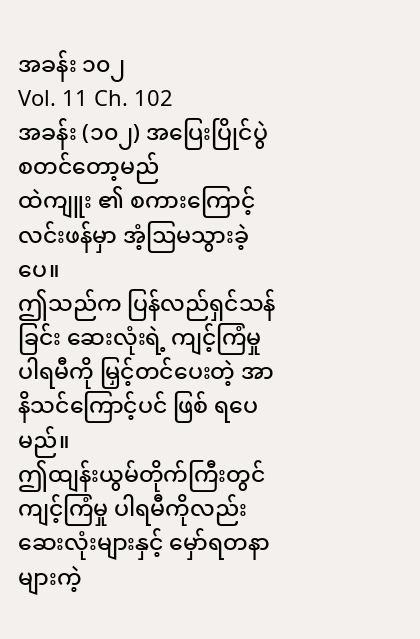အခန်း ၁၀၂
Vol. 11 Ch. 102
အခန်း (၁၀၂) အပြေးပြိုင်ပွဲ စတင်တော့မည်
ထဲကျူး ၏ စကားကြောင့် လင်းဖန်မှာ အံ့ဩမသွားခဲ့ပေ။
ဤသည်က ပြန်လည်ရှင်သန်ခြင်း ဆေးလုံးရဲ့ ကျင့်ကြံမှု ပါရမီကို မြှင့်တင်ပေးတဲ့ အာနိသင်ကြောင့်ပင် ဖြစ် ရပေမည်။
ဤထျန်းယွမ်တိုက်ကြီးတွင် ကျင့်ကြံမှု ပါရမီကိုလည်း ဆေးလုံးများနှင့် မှော်ရတနာများကဲ့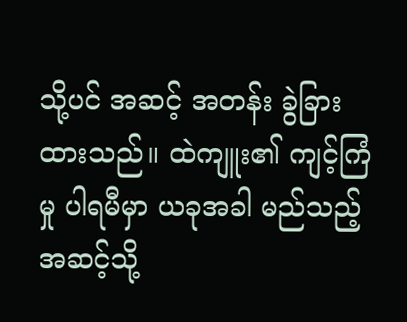သို့ပင် အဆင့် အတန်း ခွဲခြားထားသည်။ ထဲကျူး၏ ကျင့်ကြံမှု ပါရမီမှာ ယခုအခါ မည်သည့်အဆင့်သို့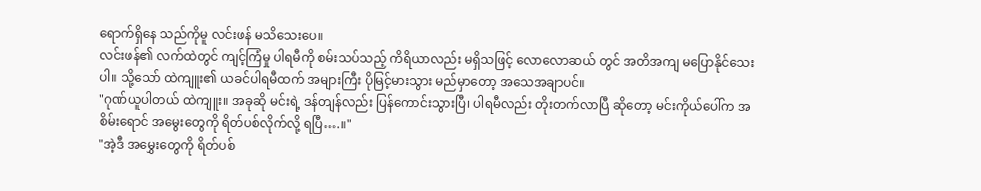ရောက်ရှိနေ သည်ကိုမူ လင်းဖန် မသိသေးပေ။
လင်းဖန်၏ လက်ထဲတွင် ကျင့်ကြံမှု ပါရမီကို စမ်းသပ်သည့် ကိရိယာလည်း မရှိသဖြင့် လောလောဆယ် တွင် အတိအကျ မပြောနိုင်သေးပါ။ သို့သော် ထဲကျူး၏ ယခင်ပါရမီထက် အများကြီး ပိုမြင့်မားသွား မည်မှာတော့ အသေအချာပင်။
"ဂုဏ်ယူပါတယ် ထဲကျူး။ အခုဆို မင်းရဲ့ ဒန်တျန်လည်း ပြန်ကောင်းသွားပြီ၊ ပါရမီလည်း တိုးတက်လာပြီ ဆိုတော့ မင်းကိုယ်ပေါ်က အစိမ်းရောင် အမွေးတွေကို ရိတ်ပစ်လိုက်လို့ ရပြီ….။"
"အဲ့ဒီ အမွှေးတွေကို ရိတ်ပစ်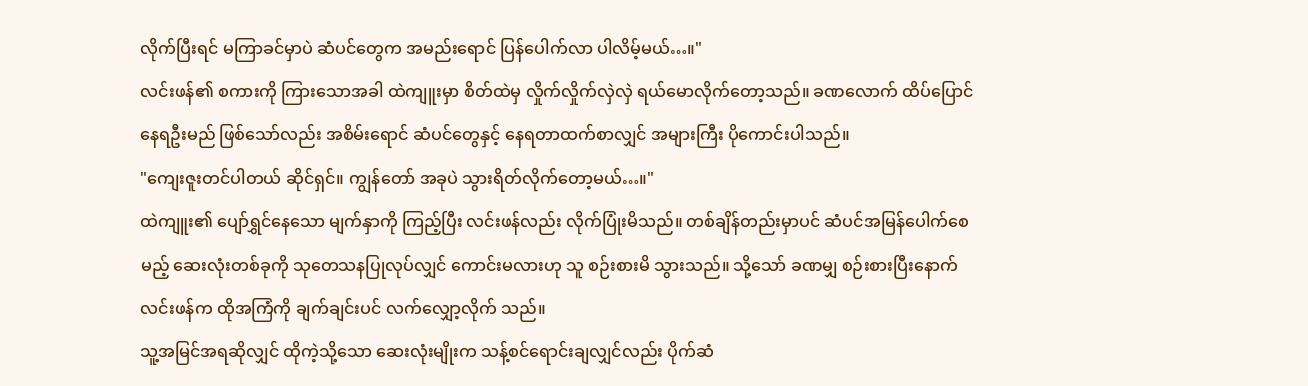လိုက်ပြီးရင် မကြာခင်မှာပဲ ဆံပင်တွေက အမည်းရောင် ပြန်ပေါက်လာ ပါလိမ့်မယ်…။"
လင်းဖန်၏ စကားကို ကြားသောအခါ ထဲကျူးမှာ စိတ်ထဲမှ လှိုက်လှိုက်လှဲလှဲ ရယ်မောလိုက်တော့သည်။ ခဏလောက် ထိပ်ပြောင်နေရဦးမည် ဖြစ်သော်လည်း အစိမ်းရောင် ဆံပင်တွေနှင့် နေရတာထက်စာလျှင် အများကြီး ပိုကောင်းပါသည်။
"ကျေးဇူးတင်ပါတယ် ဆိုင်ရှင်။ ကျွန်တော် အခုပဲ သွားရိတ်လိုက်တော့မယ်…။"
ထဲကျူး၏ ပျော်ရွှင်နေသော မျက်နှာကို ကြည့်ပြီး လင်းဖန်လည်း လိုက်ပြုံးမိသည်။ တစ်ချိန်တည်းမှာပင် ဆံပင်အမြန်ပေါက်စေမည့် ဆေးလုံးတစ်ခုကို သုတေသနပြုလုပ်လျှင် ကောင်းမလားဟု သူ စဉ်းစားမိ သွားသည်။ သို့သော် ခဏမျှ စဉ်းစားပြီးနောက် လင်းဖန်က ထိုအကြံကို ချက်ချင်းပင် လက်လျှော့လိုက် သည်။
သူ့အမြင်အရဆိုလျှင် ထိုကဲ့သို့သော ဆေးလုံးမျိုးက သန့်စင်ရောင်းချလျှင်လည်း ပိုက်ဆံ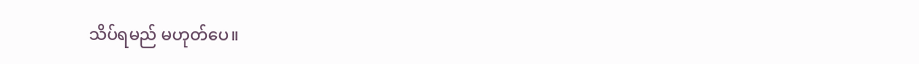သိပ်ရမည် မဟုတ်ပေ။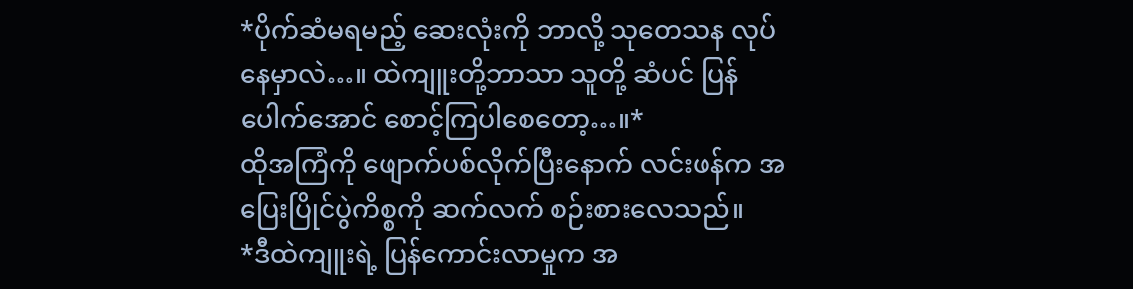*ပိုက်ဆံမရမည့် ဆေးလုံးကို ဘာလို့ သုတေသန လုပ်နေမှာလဲ…။ ထဲကျူးတို့ဘာသာ သူတို့ ဆံပင် ပြန်ပေါက်အောင် စောင့်ကြပါစေတော့…။*
ထိုအကြံကို ဖျောက်ပစ်လိုက်ပြီးနောက် လင်းဖန်က အပြေးပြိုင်ပွဲကိစ္စကို ဆက်လက် စဉ်းစားလေသည်။
*ဒီထဲကျူးရဲ့ ပြန်ကောင်းလာမှုက အ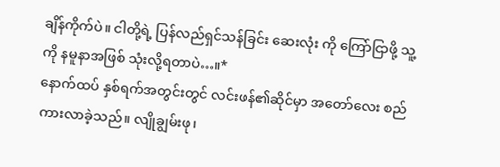ချိန်ကိုက်ပဲ။ ငါတို့ရဲ့ ပြန်လည်ရှင်သန်ခြင်း ဆေးလုံး ကို ကြော်ငြာဖို့ သူ့ကို နမူနာအဖြစ် သုံးလို့ရတာပဲ…။*
နောက်ထပ် နှစ်ရက်အတွင်းတွင် လင်းဖန်၏ဆိုင်မှာ အတော်လေး စည်ကားလာခဲ့သည်။ လျိုချွမ်းဖု၊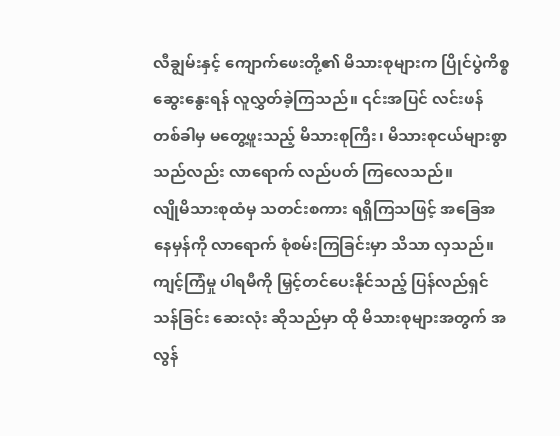လီချွမ်းနှင့် ကျောက်ဖေးတို့၏ မိသားစုများက ပြိုင်ပွဲကိစ္စ ဆွေးနွေးရန် လူလွှတ်ခဲ့ကြသည်။ ၎င်းအပြင် လင်းဖန် တစ်ခါမှ မတွေ့ဖူးသည့် မိသားစုကြီး၊ မိသားစုငယ်များစွာသည်လည်း လာရောက် လည်ပတ် ကြလေသည်။
လျိုမိသားစုထံမှ သတင်းစကား ရရှိကြသဖြင့် အခြေအနေမှန်ကို လာရောက် စုံစမ်းကြခြင်းမှာ သိသာ လှသည်။ ကျင့်ကြံမှု ပါရမီကို မြှင့်တင်ပေးနိုင်သည့် ပြန်လည်ရှင်သန်ခြင်း ဆေးလုံး ဆိုသည်မှာ ထို မိသားစုများအတွက် အလွန်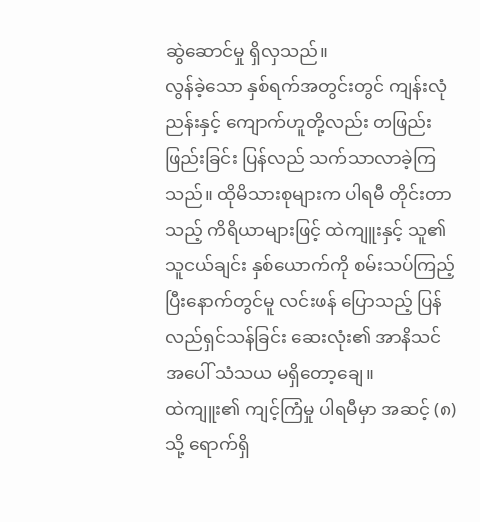ဆွဲဆောင်မှု ရှိလှသည်။
လွန်ခဲ့သော နှစ်ရက်အတွင်းတွင် ကျန်းလုံညန်းနှင့် ကျောက်ဟူတို့လည်း တဖြည်းဖြည်းခြင်း ပြန်လည် သက်သာလာခဲ့ကြသည်။ ထိုမိသားစုများက ပါရမီ တိုင်းတာသည့် ကိရိယာများဖြင့် ထဲကျူးနှင့် သူ၏ သူငယ်ချင်း နှစ်ယောက်ကို စမ်းသပ်ကြည့်ပြီးနောက်တွင်မူ လင်းဖန် ပြောသည့် ပြန်လည်ရှင်သန်ခြင်း ဆေးလုံး၏ အာနိသင်အပေါ် သံသယ မရှိတော့ချေ။
ထဲကျူး၏ ကျင့်ကြံမှု ပါရမီမှာ အဆင့် (၈) သို့ ရောက်ရှိ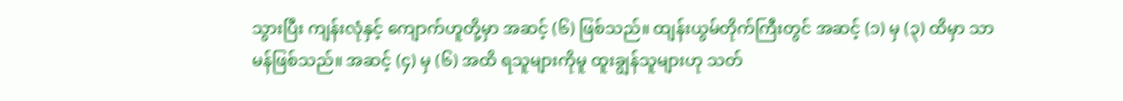သွားပြီး ကျန်းလုံနှင့် ကျောက်ဟူတို့မှာ အဆင့် (၆) ဖြစ်သည်။ ထျန်းယွမ်တိုက်ကြီးတွင် အဆင့် (၁) မှ (၃) ထိမှာ သာမန်ဖြစ်သည်။ အဆင့် (၄) မှ (၆) အထိ ရသူများကိုမူ ထူးချွန်သူများဟု သတ်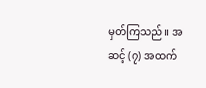မှတ်ကြသည်။ အဆင့် (၇) အထက်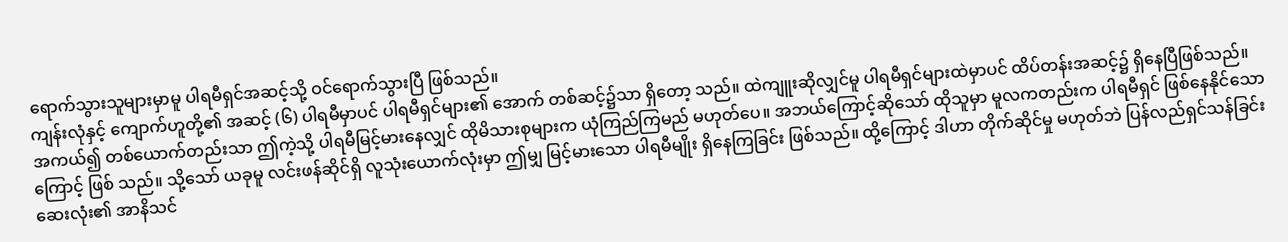ရောက်သွားသူများမှာမူ ပါရမီရှင်အဆင့်သို့ ဝင်ရောက်သွားပြီ ဖြစ်သည်။
ကျန်းလုံနှင့် ကျောက်ဟူတို့၏ အဆင့် (၆) ပါရမီမှာပင် ပါရမီရှင်များ၏ အောက် တစ်ဆင့်၌သာ ရှိတော့ သည်။ ထဲကျူးဆိုလျှင်မူ ပါရမီရှင်များထဲမှာပင် ထိပ်တန်းအဆင့်၌ ရှိနေပြီဖြစ်သည်။
အကယ်၍ တစ်ယောက်တည်းသာ ဤကဲ့သို့ ပါရမီမြင့်မားနေလျှင် ထိုမိသားစုများက ယုံကြည်ကြမည် မဟုတ်ပေ။ အဘယ်ကြောင့်ဆိုသော် ထိုသူမှာ မူလကတည်းက ပါရမီရှင် ဖြစ်နေနိုင်သောကြောင့် ဖြစ် သည်။ သို့သော် ယခုမူ လင်းဖန်ဆိုင်ရှိ လူသုံးယောက်လုံးမှာ ဤမျှ မြင့်မားသော ပါရမီမျိုး ရှိနေကြခြင်း ဖြစ်သည်။ ထို့ကြောင့် ဒါဟာ တိုက်ဆိုင်မှု မဟုတ်ဘဲ ပြန်လည်ရှင်သန်ခြင်း ဆေးလုံး၏ အာနိသင်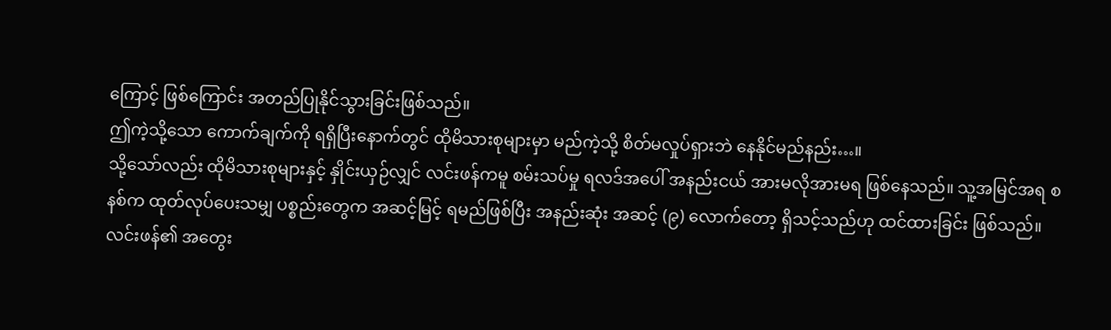ကြောင့် ဖြစ်ကြောင်း အတည်ပြုနိုင်သွားခြင်းဖြစ်သည်။
ဤကဲ့သို့သော ကောက်ချက်ကို ရရှိပြီးနောက်တွင် ထိုမိသားစုများမှာ မည်ကဲ့သို့ စိတ်မလှုပ်ရှားဘဲ နေနိုင်မည်နည်း…။
သို့သော်လည်း ထိုမိသားစုများနှင့် နှိုင်းယှဉ်လျှင် လင်းဖန်ကမူ စမ်းသပ်မှု ရလဒ်အပေါ် အနည်းငယ် အားမလိုအားမရ ဖြစ်နေသည်။ သူ့အမြင်အရ စနစ်က ထုတ်လုပ်ပေးသမျှ ပစ္စည်းတွေက အဆင့်မြင့် ရမည်ဖြစ်ပြီး အနည်းဆုံး အဆင့် (၉) လောက်တော့ ရှိသင့်သည်ဟု ထင်ထားခြင်း ဖြစ်သည်။
လင်းဖန်၏ အတွေး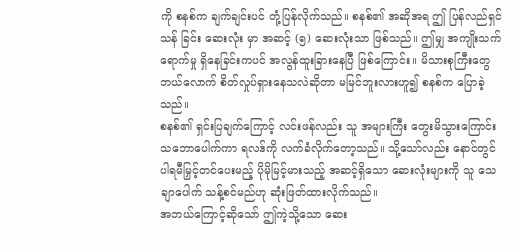ကို စနစ်က ချက်ချင်းပင် တုံ့ပြန်လိုက်သည်။ စနစ်၏ အဆိုအရ ဤ ပြန်လည်ရှင်သန် ခြင်း ဆေးလုံး မှာ အဆင့် (၅) ဆေးလုံးသာ ဖြစ်သည်။ ဤမျှ အကျိုးသက်ရောက်မှု ရှိနေခြင်းကပင် အလွန်ထူးခြားနေပြီ ဖြစ်ကြောင်း။ မိသားစုကြီးတွေ ဘယ်လောက် စိတ်လှုပ်ရှားနေသလဲဆိုတာ မမြင်ဘူးလားဟူ၍ စနစ်က ပြောခဲ့သည်။
စနစ်၏ ရှင်းပြချက်ကြောင့် လင်းဖန်လည်း သူ အများကြီး တွေးမိသွားကြောင်း သဘောပေါက်ကာ ရလဒ်ကို လက်ခံလိုက်တော့သည်။ သို့သော်လည်း နောင်တွင် ပါရမီမြှင့်တင်ပေးမည့် ပိုမိုမြင့်မားသည့် အဆင့်ရှိသော ဆေးလုံးများကို သူ သေချာပေါက် သန့်စင်မည်ဟု ဆုံးဖြတ်ထားလိုက်သည်။
အဘယ်ကြောင့်ဆိုသော် ဤကဲ့သို့သော ဆေး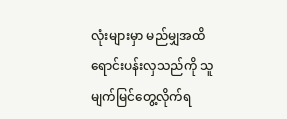လုံးများမှာ မည်မျှအထိ ရောင်းပန်းလှသည်ကို သူ မျက်မြင်တွေ့လိုက်ရ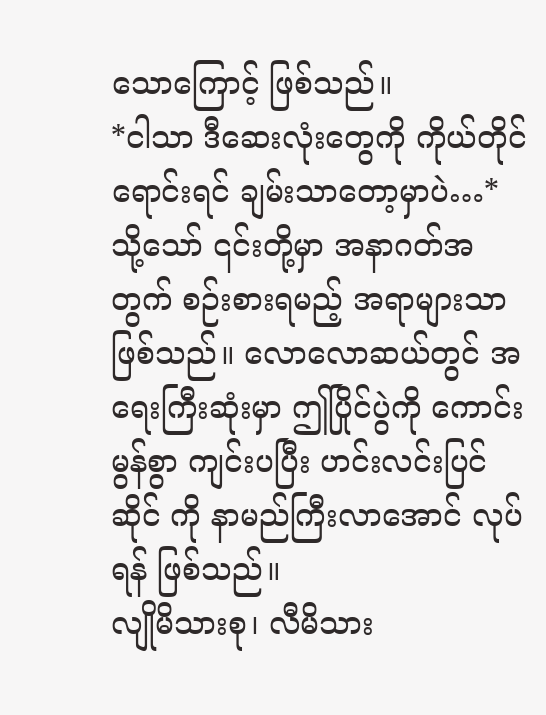သောကြောင့် ဖြစ်သည်။
*ငါသာ ဒီဆေးလုံးတွေကို ကိုယ်တိုင်ရောင်းရင် ချမ်းသာတော့မှာပဲ…*
သို့သော် ၎င်းတို့မှာ အနာဂတ်အတွက် စဉ်းစားရမည့် အရာများသာ ဖြစ်သည်။ လောလောဆယ်တွင် အရေးကြီးဆုံးမှာ ဤပြိုင်ပွဲကို ကောင်းမွန်စွာ ကျင်းပပြီး ဟင်းလင်းပြင်ဆိုင် ကို နာမည်ကြီးလာအောင် လုပ်ရန် ဖြစ်သည်။
လျိုမိသားစု၊ လီမိသား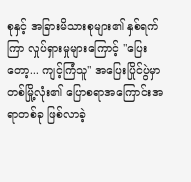စုနှင့် အခြားမိသားစုများ၏ နှစ်ရက်ကြာ လှုပ်ရှားမှုများကြောင့် "ပြေးတော့... ကျင့်ကြံသူ" အပြေးပြိုင်ပွဲမှာ တစ်မြို့လုံး၏ ပြောစရာအကြောင်းအရာတစ်ခု ဖြစ်လာခဲ့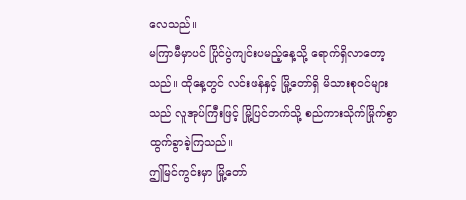လေသည်။
မကြာမီမှာပင် ပြိုင်ပွဲကျင်းပမည့်နေ့သို့ ရောက်ရှိလာတော့သည်။ ထိုနေ့တွင် လင်းဖန်နှင့် မြို့တော်ရှိ မိသားစုဝင်များသည် လူအုပ်ကြီးဖြင့် မြို့ပြင်ဘက်သို့ စည်ကားသိုက်မြိုက်စွာ ထွက်ခွာခဲ့ကြသည်။
ဤမြင်ကွင်းမှာ မြို့တော်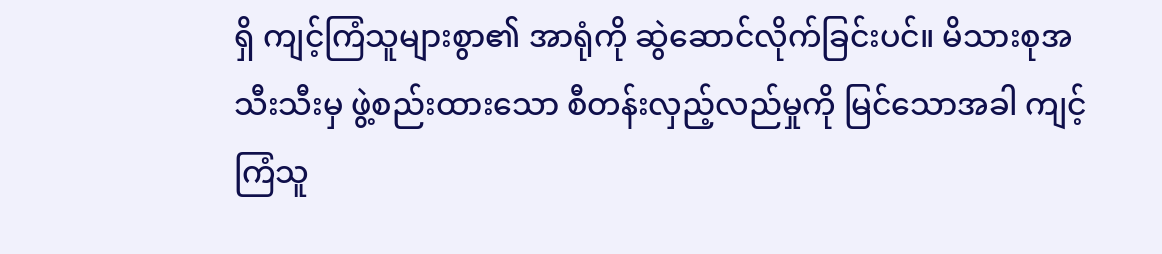ရှိ ကျင့်ကြံသူများစွာ၏ အာရုံကို ဆွဲဆောင်လိုက်ခြင်းပင်။ မိသားစုအသီးသီးမှ ဖွဲ့စည်းထားသော စီတန်းလှည့်လည်မှုကို မြင်သောအခါ ကျင့်ကြံသူ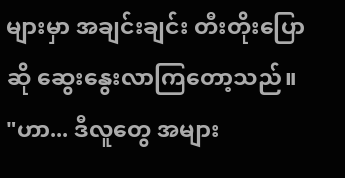များမှာ အချင်းချင်း တီးတိုးပြောဆို ဆွေးနွေးလာကြတော့သည်။
"ဟာ... ဒီလူတွေ အများ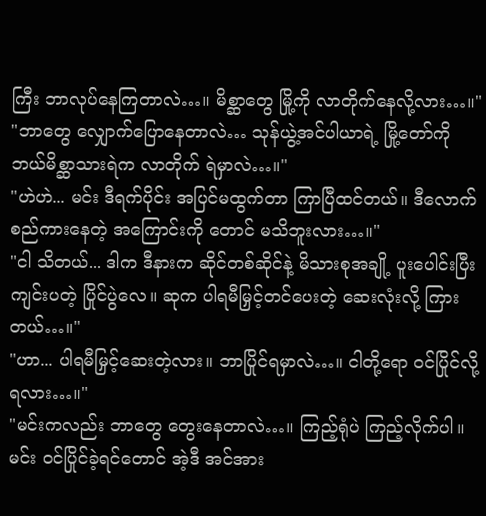ကြီး ဘာလုပ်နေကြတာလဲ…။ မိစ္ဆာတွေ မြို့ကို လာတိုက်နေလို့လား…။"
"ဘာတွေ လျှောက်ပြောနေတာလဲ… သုန်ယွဲ့အင်ပါယာရဲ့ မြို့တော်ကို ဘယ်မိစ္ဆာသားရဲက လာတိုက် ရဲမှာလဲ…။"
"ဟဲဟဲ... မင်း ဒီရက်ပိုင်း အပြင်မထွက်တာ ကြာပြီထင်တယ်။ ဒီလောက် စည်ကားနေတဲ့ အကြောင်းကို တောင် မသိဘူးလား…။"
"ငါ သိတယ်... ဒါက ဒီနားက ဆိုင်တစ်ဆိုင်နဲ့ မိသားစုအချို့ ပူးပေါင်းပြီး ကျင်းပတဲ့ ပြိုင်ပွဲလေ။ ဆုက ပါရမီမြှင့်တင်ပေးတဲ့ ဆေးလုံးလို့ ကြားတယ်…။"
"ဟာ... ပါရမီမြှင့်ဆေးတဲ့လား။ ဘာပြိုင်ရမှာလဲ…။ ငါတို့ရော ဝင်ပြိုင်လို့ရလား…။"
"မင်းကလည်း ဘာတွေ တွေးနေတာလဲ…။ ကြည့်ရုံပဲ ကြည့်လိုက်ပါ။ မင်း ဝင်ပြိုင်ခဲ့ရင်တောင် အဲ့ဒီ အင်အား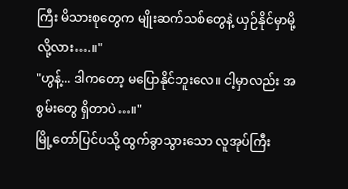ကြီး မိသားစုတွေက မျိုးဆက်သစ်တွေနဲ့ ယှဉ်နိုင်မှာမို့လို့လား….။"
"ဟွန့်... ဒါကတော့ မပြောနိုင်ဘူးလေ။ ငါ့မှာလည်း အစွမ်းတွေ ရှိတာပဲ…။"
မြို့တော်ပြင်ပသို့ ထွက်ခွာသွားသော လူအုပ်ကြီး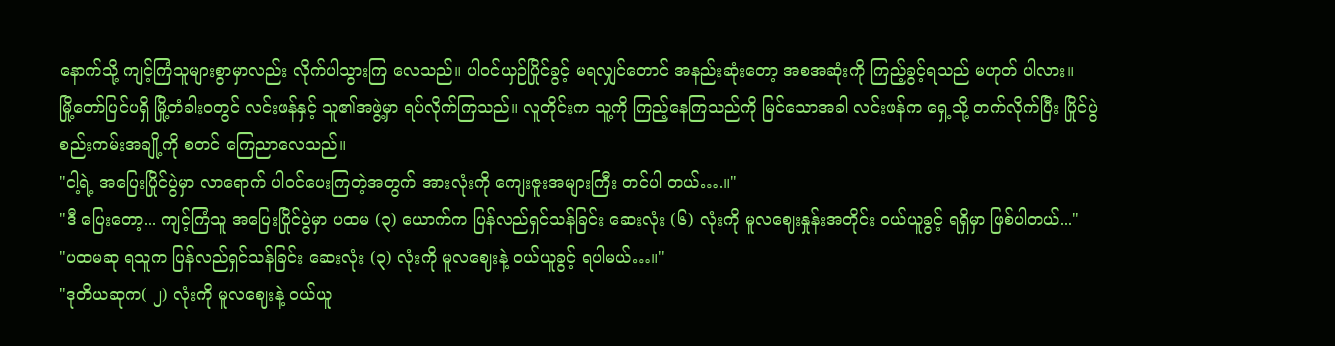နောက်သို့ ကျင့်ကြံသူများစွာမှာလည်း လိုက်ပါသွားကြ လေသည်။ ပါဝင်ယှဉ်ပြိုင်ခွင့် မရလျှင်တောင် အနည်းဆုံးတော့ အစအဆုံးကို ကြည့်ခွင့်ရသည် မဟုတ် ပါလား။
မြို့တော်ပြင်ပရှိ မြို့တံခါးဝတွင် လင်းဖန်နှင့် သူ၏အဖွဲ့မှာ ရပ်လိုက်ကြသည်။ လူတိုင်းက သူ့ကို ကြည့်နေကြသည်ကို မြင်သောအခါ လင်းဖန်က ရှေ့သို့ တက်လိုက်ပြီး ပြိုင်ပွဲစည်းကမ်းအချို့ကို စတင် ကြေညာလေသည်။
"ငါ့ရဲ့ အပြေးပြိုင်ပွဲမှာ လာရောက် ပါဝင်ပေးကြတဲ့အတွက် အားလုံးကို ကျေးဇူးအများကြီး တင်ပါ တယ်….။"
"ဒီ ပြေးတော့... ကျင့်ကြံသူ အပြေးပြိုင်ပွဲမှာ ပထမ (၃) ယောက်က ပြန်လည်ရှင်သန်ခြင်း ဆေးလုံး (၆) လုံးကို မူလဈေးနှုန်းအတိုင်း ဝယ်ယူခွင့် ရရှိမှာ ဖြစ်ပါတယ်..."
"ပထမဆု ရသူက ပြန်လည်ရှင်သန်ခြင်း ဆေးလုံး (၃) လုံးကို မူလဈေးနဲ့ ဝယ်ယူခွင့် ရပါမယ်…။"
"ဒုတိယဆုက( ၂) လုံးကို မူလဈေးနဲ့ ဝယ်ယူ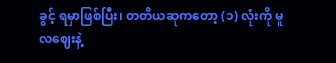ခွင့် ရမှာဖြစ်ပြီး၊ တတိယဆုကတော့ (၁) လုံးကို မူလဈေးနဲ့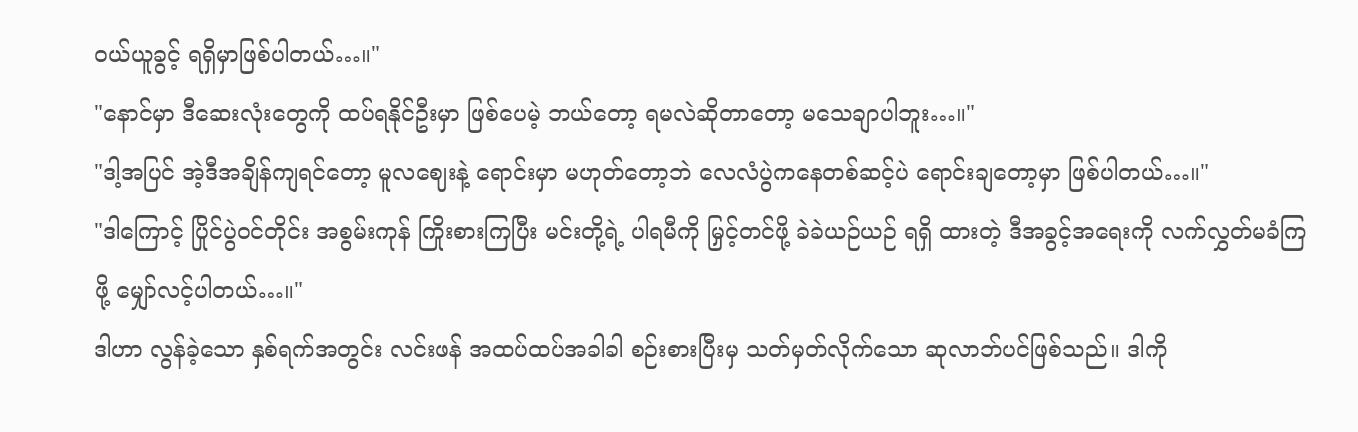ဝယ်ယူခွင့် ရရှိမှာဖြစ်ပါတယ်…။"
"နောင်မှာ ဒီဆေးလုံးတွေကို ထပ်ရနိုင်ဦးမှာ ဖြစ်ပေမဲ့ ဘယ်တော့ ရမလဲဆိုတာတော့ မသေချာပါဘူး…။"
"ဒါ့အပြင် အဲ့ဒီအချိန်ကျရင်တော့ မူလဈေးနဲ့ ရောင်းမှာ မဟုတ်တော့ဘဲ လေလံပွဲကနေတစ်ဆင့်ပဲ ရောင်းချတော့မှာ ဖြစ်ပါတယ်…။"
"ဒါကြောင့် ပြိုင်ပွဲဝင်တိုင်း အစွမ်းကုန် ကြိုးစားကြပြီး မင်းတို့ရဲ့ ပါရမီကို မြှင့်တင်ဖို့ ခဲခဲယဉ်ယဉ် ရရှိ ထားတဲ့ ဒီအခွင့်အရေးကို လက်လွှတ်မခံကြဖို့ မျှော်လင့်ပါတယ်…။"
ဒါဟာ လွန်ခဲ့သော နှစ်ရက်အတွင်း လင်းဖန် အထပ်ထပ်အခါခါ စဉ်းစားပြီးမှ သတ်မှတ်လိုက်သော ဆုလာဘ်ပင်ဖြစ်သည်။ ဒါကို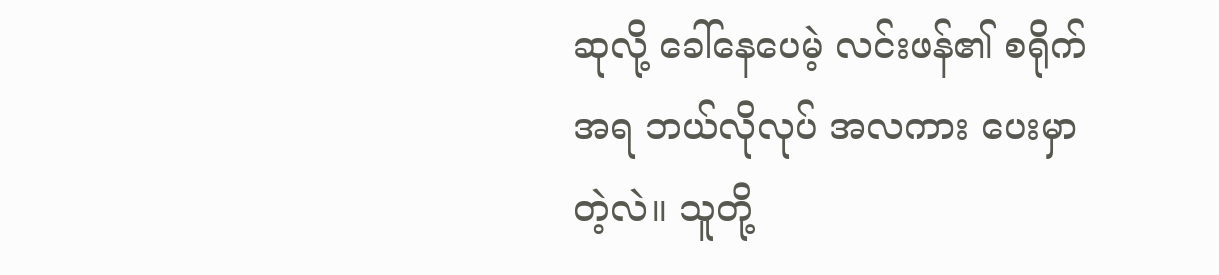ဆုလို့ ခေါ်နေပေမဲ့ လင်းဖန်၏ စရိုက်အရ ဘယ်လိုလုပ် အလကား ပေးမှာတဲ့လဲ။ သူတို့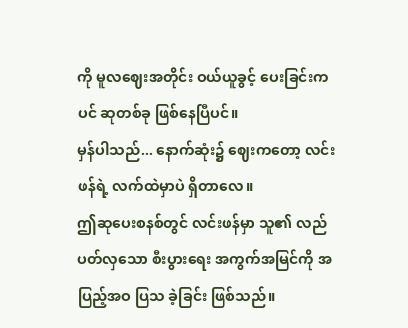ကို မူလဈေးအတိုင်း ဝယ်ယူခွင့် ပေးခြင်းကပင် ဆုတစ်ခု ဖြစ်နေပြီပင်။
မှန်ပါသည်... နောက်ဆုံး၌ ဈေးကတော့ လင်းဖန်ရဲ့ လက်ထဲမှာပဲ ရှိတာလေ။
ဤဆုပေးစနစ်တွင် လင်းဖန်မှာ သူ၏ လည်ပတ်လှသော စီးပွားရေး အကွက်အမြင်ကို အပြည့်အဝ ပြသ ခဲ့ခြင်း ဖြစ်သည်။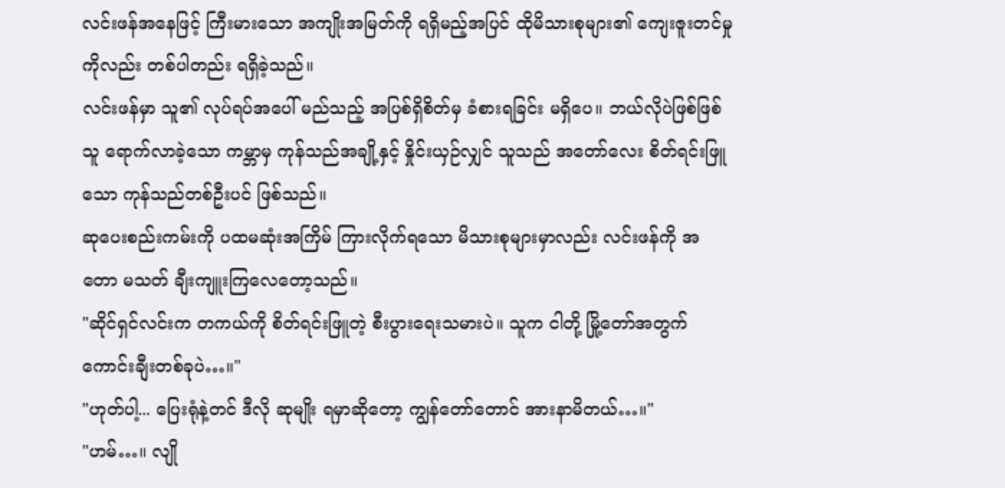လင်းဖန်အနေဖြင့် ကြီးမားသော အကျိုးအမြတ်ကို ရရှိမည့်အပြင် ထိုမိသားစုများ၏ ကျေးဇူးတင်မှုကိုလည်း တစ်ပါတည်း ရရှိခဲ့သည်။
လင်းဖန်မှာ သူ၏ လုပ်ရပ်အပေါ် မည်သည့် အပြစ်ရှိစိတ်မှ ခံစားရခြင်း မရှိပေ။ ဘယ်လိုပဲဖြစ်ဖြစ် သူ ရောက်လာခဲ့သော ကမ္ဘာမှ ကုန်သည်အချို့နှင့် နှိုင်းယှဉ်လျှင် သူသည် အတော်လေး စိတ်ရင်းဖြူသော ကုန်သည်တစ်ဦးပင် ဖြစ်သည်။
ဆုပေးစည်းကမ်းကို ပထမဆုံးအကြိမ် ကြားလိုက်ရသော မိသားစုများမှာလည်း လင်းဖန်ကို အတော မသတ် ချီးကျူးကြလေတော့သည်။
"ဆိုင်ရှင်လင်းက တကယ်ကို စိတ်ရင်းဖြူတဲ့ စီးပွားရေးသမားပဲ။ သူက ငါတို့ မြို့တော်အတွက် ကောင်းချီးတစ်ခုပဲ…။"
"ဟုတ်ပါ့... ပြေးရုံနဲ့တင် ဒီလို ဆုမျိုး ရမှာဆိုတော့ ကျွန်တော်တောင် အားနာမိတယ်…။"
"ဟမ်…။ လျို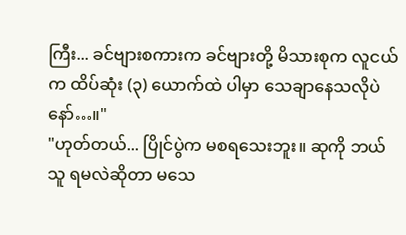ကြီး... ခင်ဗျားစကားက ခင်ဗျားတို့ မိသားစုက လူငယ်က ထိပ်ဆုံး (၃) ယောက်ထဲ ပါမှာ သေချာနေသလိုပဲနော်…။"
"ဟုတ်တယ်... ပြိုင်ပွဲက မစရသေးဘူး။ ဆုကို ဘယ်သူ ရမလဲဆိုတာ မသေ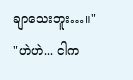ချာသေးဘူး…။"
"ဟဲဟဲ... ငါက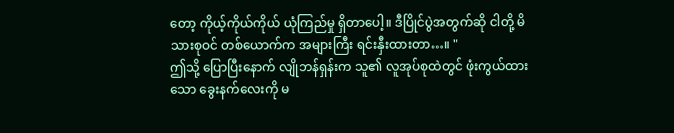တော့ ကိုယ့်ကိုယ်ကိုယ် ယုံကြည်မှု ရှိတာပေါ့။ ဒီပြိုင်ပွဲအတွက်ဆို ငါတို့ မိသားစုဝင် တစ်ယောက်က အများကြီး ရင်းနှီးထားတာ…။ "
ဤသို့ ပြောပြီးနောက် လျိုဘန်ရှန်းက သူ၏ လူအုပ်စုထဲတွင် ဖုံးကွယ်ထားသော ခွေးနက်လေးကို မ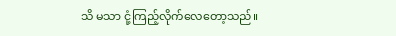သိ မသာ ငုံ့ကြည့်လိုက်လေတော့သည်။